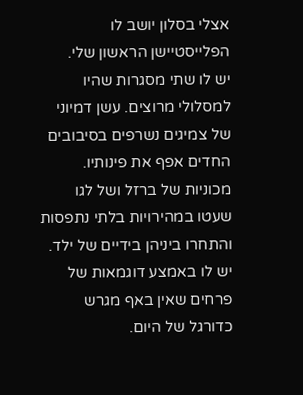אצלי בסלון יושב לו הפלייסטיישן הראשון שלי.
יש לו שתי מסגרות שהיו למסלולי מרוצים. עשן דמיוני של צמיגים נשרפים בסיבובים החדים אפף את פינותיו. מכוניות של ברזל ושל לגו שעטו במהירויות בלתי נתפסות והתחרו ביניהן בידיים של ילד.
יש לו באמצע דוגמאות של פרחים שאין באף מגרש כדורגל של היום.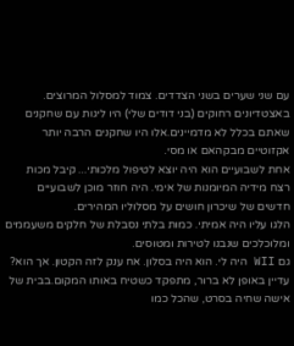עם שני שערים בשני הצדדים. צמוד למסלול המרוצים. באצטדיונים רחוקים (בני דודים שלי) היו ליגות עם שחקנים שאתם בכלל לא מדמיינים.אלו היו שחקנים הרבה יותר אקזוטיים מבקהאם או מסי.
אחת לשבועיים הוא היה יוצא לטיפול מלכותי... קיבל מכות רצח מידיה המיומנות של אימי. היה חוזר מוכן לשבועיים חדשים של שיכרון חושים על מסלוליו המהירים.
הלגו עליו היה אמיתי. כמות בלתי נסבלת של חלקים משעממים ומלוכלכים שנבנו לטירות ומטוסים.
גם WII היה לי. הוא היה בסלון. אח ענק לזה הקטון. אך הוא? עדיין באופן לא ברור, מתפקד כשטיח באותו המקום.בבית של אישה שחיה בסרט, שהכל כמו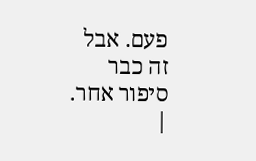פעם. אבל זה כבר סיפור אחר. |